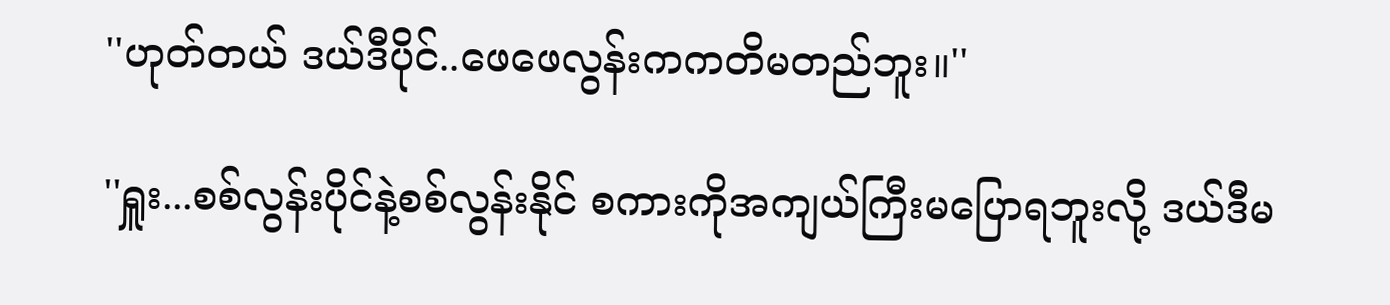''ဟုတ်တယ် ဒယ်ဒီပိုင်..ဖေဖေလွန်းကကတိမတည်ဘူး။''

''ရှူး...စစ်လွန်းပိုင်နဲ့စစ်လွန်းနိုင် စကားကိုအကျယ်ကြီးမပြောရဘူးလို့ ဒယ်ဒီမ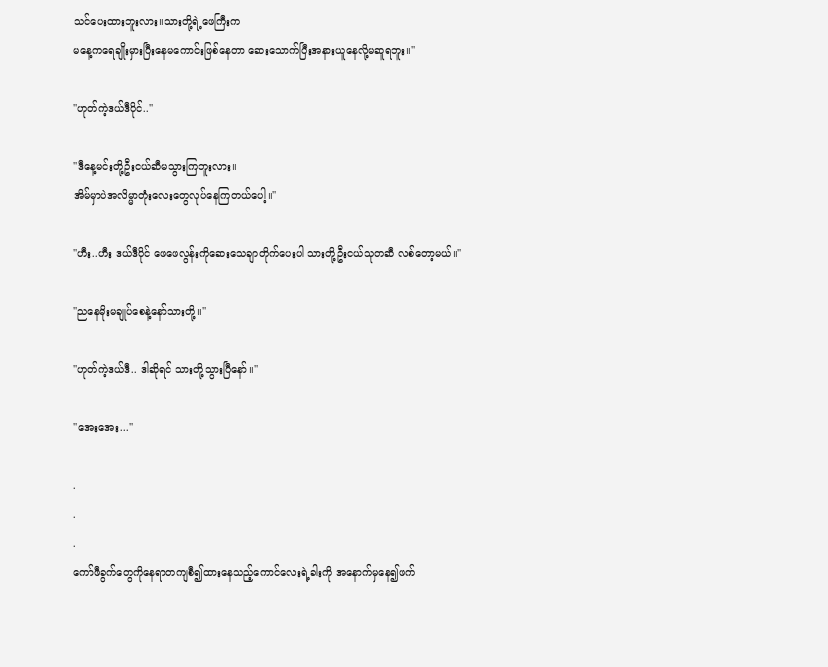သင်ပေးထားဘူးလား။သားတို့ရဲ့ဖေကြီးက
မနေ့ကရေချိုးမှားပြီးနေမကောင်းဖြစ်နေတာ ဆေးသောက်ပြီးအနားယူနေလို့မဆူရဘူး။''

''ဟုတ်ကဲ့ဒယ်ဒီပိုင်..''

''ဒီနေ့မင်းတို့ဦးငယ်ဆီမသွားကြဘူးလား။
အိမ်မှာပဲအလိမ္မာတုံးလေးတွေလုပ်နေကြတယ်ပေါ့။''

''ဟီး..ဟီး ဒယ်ဒီပိုင် ဖေဖေလွန်းကိုဆေးသေချာတိုက်ပေးပါ သားတို့ဦးငယ်သုတဆီ လစ်တော့မယ်။''

''ညနေမိုးမချုပ်စေနဲ့နော်သားတို့။''

''ဟုတ်ကဲ့ဒယ်ဒီ.. ဒါဆိုရင် သားတို့သွားပြီနော်။''

''အေးအေး...''

.
.
.
ကော်ဖီခွက်တွေကိုနေရာတကျစီ၍ထားနေသည့်ကောင်လေးရဲ့ခါးကို အနောက်မှနေ၍ဖက်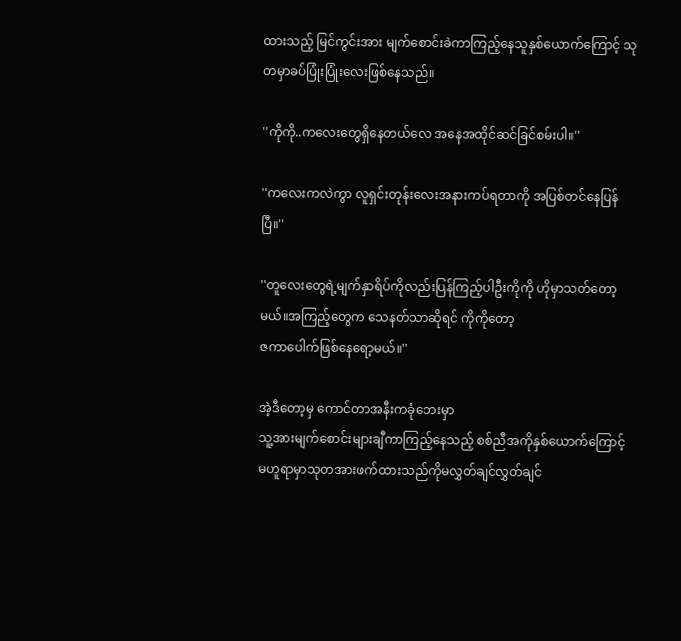ထားသည့် မြင်ကွင်းအား မျက်စောင်းခဲကာကြည့်နေသူနှစ်ယောက်ကြောင့် သုတမှာခပ်ပြုံးပြုံးလေးဖြစ်နေသည်။

''ကိုကို..ကလေးတွေရှိနေတယ်လေ အနေအထိုင်ဆင်ခြင်စမ်းပါ။''

''ကလေးကလဲကွာ လူရှင်းတုန်းလေးအနားကပ်ရတာကို အပြစ်တင်နေပြန်ပြီ။''

''တူလေးတွေရဲ့မျက်နှာရိပ်ကိုလည်းပြန်ကြည့်ပါဦးကိုကို ဟိုမှာသတ်တော့မယ်။အကြည့်တွေက သေနတ်သာဆိုရင် ကိုကိုတော့
ဇကာပေါက်ဖြစ်နေရော့မယ်။''

အဲ့ဒီတော့မှ ကောင်တာအနီးကခုံဘေးမှာ
သူ့အားမျက်စောင်းများချီကာကြည့်နေသည့် စစ်ညီအကိုနှစ်ယောက်ကြောင့် မဟူရာမှာသုတအားဖက်ထားသည်ကိုမလွှတ်ချင်လွှတ်ချင်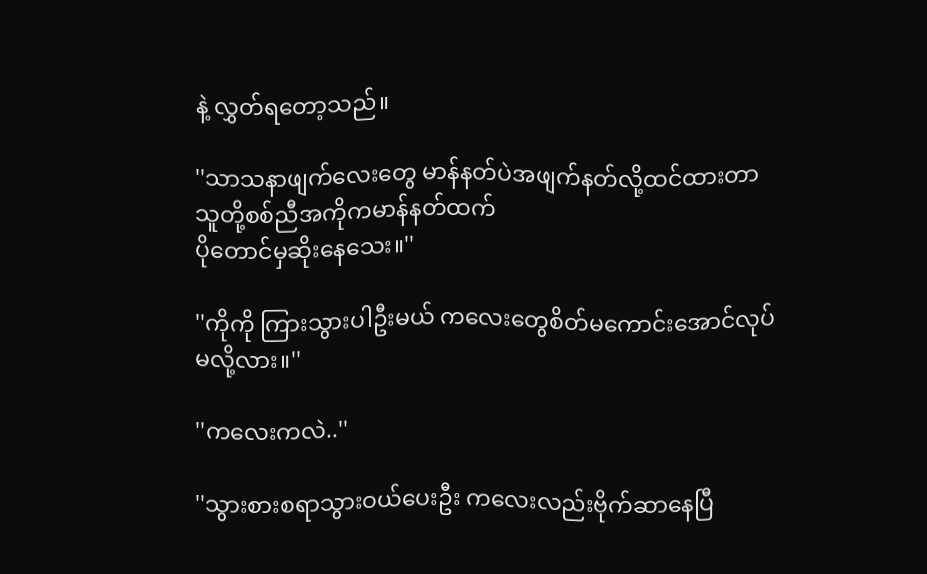နဲ့ လွှတ်ရတော့သည်။

''သာသနာဖျက်လေးတွေ မာန်နတ်ပဲအဖျက်နတ်လို့ထင်ထားတာ သူတို့စစ်ညီအကိုကမာန်နတ်ထက်
ပိုတောင်မှဆိုးနေသေး။''

''ကိုကို ကြားသွားပါဦးမယ် ကလေးတွေစိတ်မကောင်းအောင်လုပ်မလို့လား။''

''ကလေးကလဲ..''

''သွားစားစရာသွားဝယ်ပေးဦး ကလေးလည်းဗိုက်ဆာနေပြီ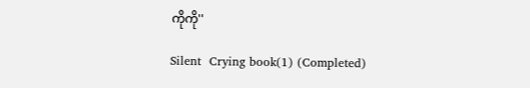ကိုကို''

Silent  Crying book(1) (Completed)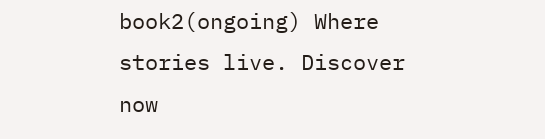book2(ongoing) Where stories live. Discover now